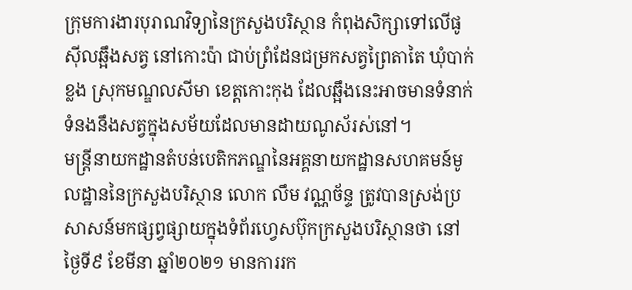ក្រុមការងារបុរាណវិទ្យានៃក្រសួងបរិស្ថាន កំពុងសិក្សាទៅលើផូស៊ីលឆ្អឹងសត្វ នៅកោះប៉ា ជាប់ព្រំដែនជម្រកសត្វព្រៃតាតៃ ឃុំបាក់ខ្លង ស្រុកមណ្ឌលសីមា ខេត្តកោះកុង ដែលឆ្អឹងនេះអាចមានទំនាក់ទំនងនឹងសត្វក្នុងសម័យដែលមានដាយណូស័រស់នៅ។
មន្ត្រីនាយកដ្ឋានតំបន់បេតិកភណ្ឌនៃអគ្គនាយកដ្ឋានសហគមន៍មូលដ្ឋាននៃក្រសួងបរិស្ថាន លោក លឹម វណ្ណច័ន្ទ ត្រូវបានស្រង់ប្រសាសន៍មកផ្សព្វផ្សាយក្នុងទំព័រហ្វេសប៊ុកក្រសួងបរិស្ថានថា នៅថ្ងៃទី៩ ខែមីនា ឆ្នាំ២០២១ មានការរក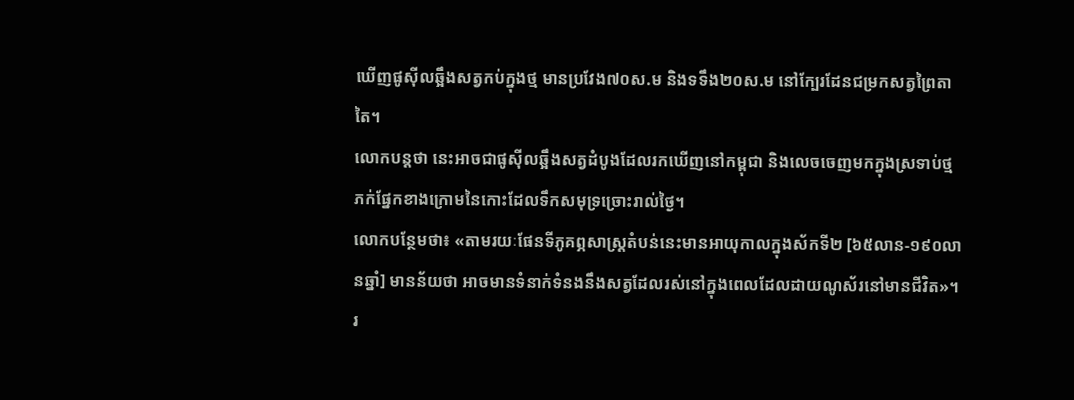ឃើញផូស៊ីលឆ្អឹងសត្វកប់ក្នុងថ្ម មានប្រវែង៧០ស.ម និងទទឹង២០ស.ម នៅក្បែរដែនជម្រកសត្វព្រៃតាតៃ។
លោកបន្តថា នេះអាចជាផូស៊ីលឆ្អឹងសត្វដំបូងដែលរកឃើញនៅកម្ពុជា និងលេចចេញមកក្នុងស្រទាប់ថ្មភក់ផ្នែកខាងក្រោមនៃកោះដែលទឹកសមុទ្រច្រោះរាល់ថ្ងៃ។
លោកបន្ថែមថា៖ «តាមរយៈផែនទីភូគព្ភសាស្ត្រតំបន់នេះមានអាយុកាលក្នុងស័កទី២ [៦៥លាន-១៩០លានឆ្នាំ] មានន័យថា អាចមានទំនាក់ទំនងនឹងសត្វដែលរស់នៅក្នុងពេលដែលដាយណូស័រនៅមានជីវិត»។
រ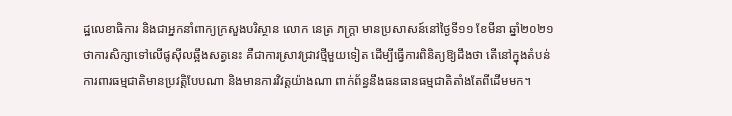ដ្ឋលេខាធិការ និងជាអ្នកនាំពាក្យក្រសួងបរិស្ថាន លោក នេត្រ ភក្ត្រា មានប្រសាសន៍នៅថ្ងៃទី១១ ខែមីនា ឆ្នាំ២០២១ ថាការសិក្សាទៅលើផូស៊ីលឆ្អឹងសត្វនេះ គឺជាការស្រាវជា្រវថ្មីមួយទៀត ដើម្បីធ្វើការពិនិត្យឱ្យដឹងថា តើនៅក្នុងតំបន់ការពារធម្មជាតិមានប្រវត្តិបែបណា និងមានការវិវត្តយ៉ាងណា ពាក់ព័ន្ធនឹងធនធានធម្មជាតិតាំងតែពីដើមមក។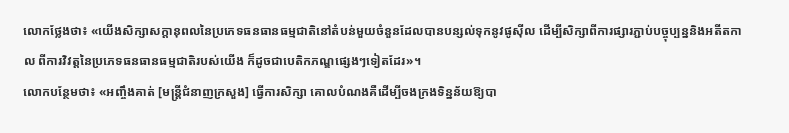លោកថ្លែងថា៖ «យើងសិក្សាសក្តានុពលនៃប្រភេទធនធានធម្មជាតិនៅតំបន់មួយចំនួនដែលបានបន្សល់ទុកនូវផូស៊ីល ដើម្បីសិក្សាពីការផ្សារភ្ជាប់បច្ចុប្បន្ននិងអតីតកាល ពីការវិវត្តនៃប្រភេទធនធានធម្មជាតិរបស់យើង ក៏ដូចជាបេតិកភណ្ឌផ្សេងៗទៀតដែរ»។
លោកបន្ថែមថា៖ «អញ្ចឹងគាត់ [មន្ត្រីជំនាញក្រសួង] ធ្វើការសិក្សា គោលបំណងគឺដើម្បីចងក្រងទិន្នន័យឱ្យបា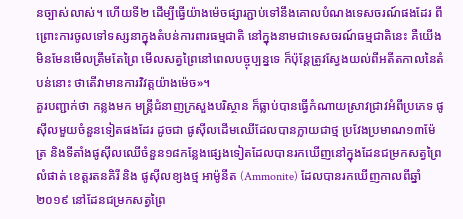នច្បាស់លាស់។ ហើយទី២ ដើម្បីធ្វើយ៉ាងម៉េចផ្សារភ្ជាប់ទៅនឹងគោលបំណងទេសចរណ៍ផងដែរ ពីព្រោះការចូលទៅទស្សនាក្នុងតំបន់ការពារធម្មជាតិ នៅក្នុងនាមជាទេសចរណ៍ធម្មជាតិនេះ គឺយើងមិនមែនមើលត្រឹមតែព្រៃ មើលសត្វព្រៃនៅពេលបច្ចុប្បន្នទេ ក៏ប៉ុន្តែត្រូវស្វែងយល់ពីអតីតកាលនៃតំបន់នោះ ថាតើវាមានការវិវត្តយ៉ាងម៉េច»។
គួរបញ្ជាក់ថា កន្លងមក មន្ត្រីជំនាញក្រសួងបរិស្ថាន ក៏ធ្លាប់បានធ្វើកំណាយស្រាវជ្រាវអំពីប្រភេទ ផូស៊ីលមួយចំនួនទៀតផងដែរ ដូចជា ផូស៊ីលដើមឈើដែលបានក្លាយជាថ្ម ប្រវែងប្រមាណ១៣ម៉ែត្រ និងទីតាំងផូស៊ីលឈើចំនួន១៨កន្លែងផ្សេងទៀតដែលបានរកឃើញនៅក្នុងដែនជម្រកសត្វព្រៃលំផាត់ ខេត្តរតនគិរី និង ផូស៊ីលខ្យងថ្ម អាម៉ូនីត (Ammonite) ដែលបានរកឃើញកាលពីឆ្នាំ២០១៩ នៅដែនជម្រកសត្វព្រៃ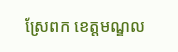ស្រែពក ខេត្តមណ្ឌល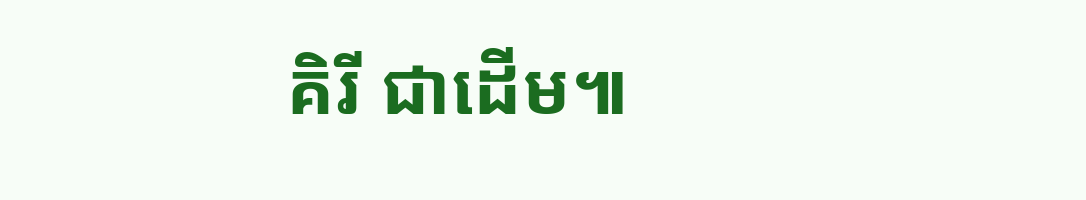គិរី ជាដើម៕